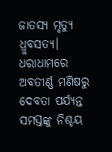ଜାତସ୍ୟ ମୃତ୍ୟୁ ଧ୍ରୁବସତ୍ୟ।
ଧରାଧାମରେ ଅବତୀର୍ଣ୍ଣ ମଣିଷରୁ ଦେବତା ପର୍ଯ୍ୟନ୍ତ ସମସ୍ତଙ୍କୁ ନିଶ୍ଚୟ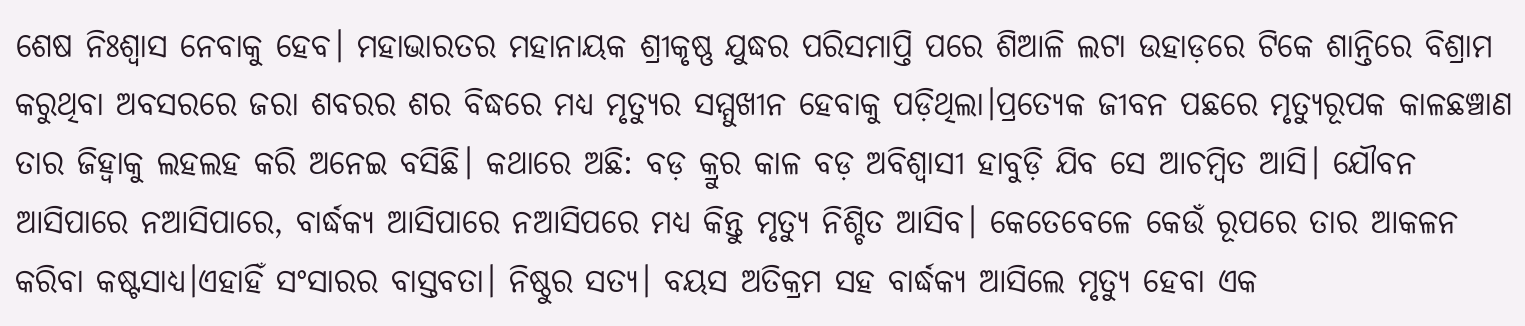ଶେଷ ନିଃଶ୍ୱାସ ନେବାକୁ ହେବ। ମହାଭାରତର ମହାନାୟକ ଶ୍ରୀକୃଷ୍ଣ ଯୁଦ୍ଧର ପରିସମାପ୍ତି ପରେ ଶିଆଳି ଲଟା ଉହାଡ଼ରେ ଟିକେ ଶାନ୍ତିରେ ବିଶ୍ରାମ କରୁଥିବା ଅବସରରେ ଜରା ଶବରର ଶର ବିଦ୍ଧରେ ମଧ୍ୟ ମୃତ୍ୟୁର ସମ୍ମୁଖୀନ ହେବାକୁ ପଡ଼ିଥିଲା।ପ୍ରତ୍ୟେକ ଜୀବନ ପଛରେ ମୃତ୍ୟୁରୂପକ କାଳଛଞ୍ଚାଣ ତାର ଜିହ୍ୱାକୁ ଲହଲହ କରି ଅନେଇ ବସିଛି। କଥାରେ ଅଛି: ବଡ଼ କ୍ରୁର କାଳ ବଡ଼ ଅବିଶ୍ବାସୀ ହାବୁଡ଼ି ଯିବ ସେ ଆଚମ୍ବିତ ଆସି। ଯୌବନ ଆସିପାରେ ନଆସିପାରେ, ବାର୍ଦ୍ଧକ୍ୟ ଆସିପାରେ ନଆସିପରେ ମଧ୍ଯ କିନ୍ତୁ ମୃତ୍ୟୁ ନିଶ୍ଚିତ ଆସିବ। କେତେବେଳେ କେଉଁ ରୂପରେ ତାର ଆକଳନ କରିବା କଷ୍ଟସାଧ୍ୟ।ଏହାହିଁ ସଂସାରର ବାସ୍ତବତା। ନିଷ୍ଠୁର ସତ୍ୟ। ବୟସ ଅତିକ୍ରମ ସହ ବାର୍ଦ୍ଧକ୍ୟ ଆସିଲେ ମୃତ୍ୟୁ ହେବା ଏକ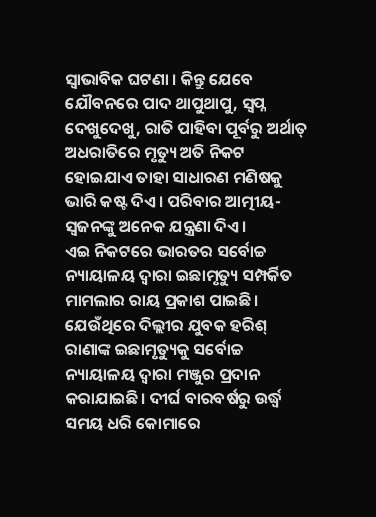ସ୍ଵାଭାବିକ ଘଟଣା । କିନ୍ତୁ ଯେବେ ଯୌବନରେ ପାଦ ଥାପୁଥାପୁ, ସ୍ବପ୍ନ ଦେଖୁଦେଖୁ, ରାତି ପାହିବା ପୂର୍ବରୁ ଅର୍ଥାତ୍ ଅଧରାତିରେ ମୃତ୍ୟୁ ଅତି ନିକଟ ହୋଇଯାଏ ତାହା ସାଧାରଣ ମଣିଷକୁ ଭାରି କଷ୍ଟ ଦିଏ। ପରିବାର ଆତ୍ମୀୟ-ସ୍ଵଜନଙ୍କୁ ଅନେକ ଯନ୍ତ୍ରଣା ଦିଏ।
ଏଇ ନିକଟରେ ଭାରତର ସର୍ବୋଚ୍ଚ ନ୍ୟାୟାଳୟ ଦ୍ୱାରା ଇଛାମୃତ୍ୟୁ ସମ୍ପର୍କିତ ମାମଲାର ରାୟ ପ୍ରକାଶ ପାଇଛି। ଯେଉଁଥିରେ ଦିଲ୍ଲୀର ଯୁବକ ହରିଶ୍ ରାଣାଙ୍କ ଇଛାମୃତ୍ୟୁକୁ ସର୍ବୋଚ୍ଚ ନ୍ୟାୟାଳୟ ଦ୍ୱାରା ମଞ୍ଜୁର ପ୍ରଦାନ କରାଯାଇଛି। ଦୀର୍ଘ ବାରବର୍ଷରୁ ଉର୍ଦ୍ଧ୍ବ ସମୟ ଧରି କୋମାରେ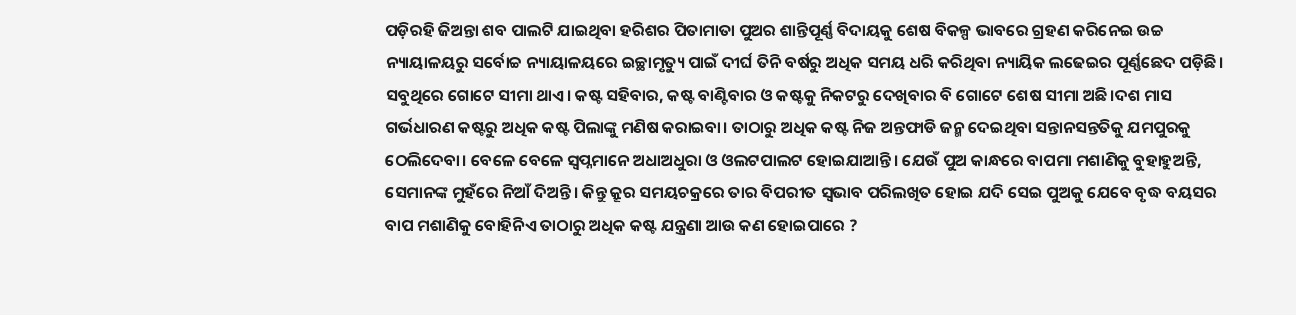ପଡ଼ିରହି ଜିଅନ୍ତା ଶବ ପାଲଟି ଯାଇଥିବା ହରିଶର ପିତାମାତା ପୁଅର ଶାନ୍ତିପୂର୍ଣ୍ଣ ବିଦାୟକୁ ଶେଷ ବିକଳ୍ପ ଭାବରେ ଗ୍ରହଣ କରିନେଇ ଉଚ୍ଚ ନ୍ୟାୟାଳୟରୁ ସର୍ବୋଚ୍ଚ ନ୍ୟାୟାଳୟରେ ଇଚ୍ଛାମୃତ୍ୟୁ ପାଇଁ ଦୀର୍ଘ ତିନି ବର୍ଷରୁ ଅଧିକ ସମୟ ଧରି କରିଥିବା ନ୍ୟାୟିକ ଲଢେଇର ପୂର୍ଣ୍ଣଛେଦ ପଡ଼ିଛି।
ସବୁଥିରେ ଗୋଟେ ସୀମା ଥାଏ। କଷ୍ଟ ସହିବାର, କଷ୍ଟ ବାଣ୍ଟିବାର ଓ କଷ୍ଟକୁ ନିକଟରୁ ଦେଖିବାର ବି ଗୋଟେ ଶେଷ ସୀମା ଅଛି।ଦଶ ମାସ ଗର୍ଭଧାରଣ କଷ୍ଟରୁ ଅଧିକ କଷ୍ଟ ପିଲାଙ୍କୁ ମଣିଷ କରାଇବା। ତାଠାରୁ ଅଧିକ କଷ୍ଟ ନିଜ ଅନ୍ତଫାଡି ଜନ୍ମ ଦେଇଥିବା ସନ୍ତାନସନ୍ତତିକୁ ଯମପୁରକୁ ଠେଲିଦେବା। ବେଳେ ବେଳେ ସ୍ବପ୍ନମାନେ ଅଧାଅଧୁରା ଓ ଓଲଟପାଲଟ ହୋଇଯାଆନ୍ତି। ଯେଉଁ ପୁଅ କାନ୍ଧରେ ବାପମା ମଶାଣିକୁ ବୁହାହୁଅନ୍ତି, ସେମାନଙ୍କ ମୁହଁରେ ନିଆଁ ଦିଅନ୍ତି। କିନ୍ତୁ କ୍ରୂର ସମୟଚକ୍ରରେ ତାର ବିପରୀତ ସ୍ଵଭାବ ପରିଲଖିତ ହୋଇ ଯଦି ସେଇ ପୁଅକୁ ଯେବେ ବୃଦ୍ଧ ବୟସର ବାପ ମଶାଣିକୁ ବୋହିନିଏ ତାଠାରୁ ଅଧିକ କଷ୍ଟ ଯନ୍ତ୍ରଣା ଆଉ କଣ ହୋଇପାରେ ?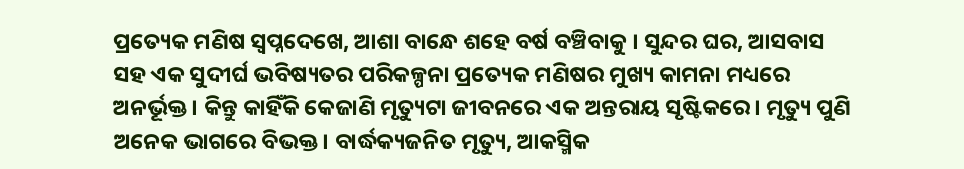ପ୍ରତ୍ୟେକ ମଣିଷ ସ୍ବପ୍ନଦେଖେ, ଆଶା ବାନ୍ଧେ ଶହେ ବର୍ଷ ବଞ୍ଚିବାକୁ । ସୁନ୍ଦର ଘର, ଆସବାସ ସହ ଏକ ସୁଦୀର୍ଘ ଭବିଷ୍ୟତର ପରିକଳ୍ପନା ପ୍ରତ୍ୟେକ ମଣିଷର ମୁଖ୍ୟ କାମନା ମଧ୍ୟରେ ଅନର୍ଭୂକ୍ତ। କିନ୍ତୁ କାହିଁକି କେଜାଣି ମୃତ୍ୟୁଟା ଜୀବନରେ ଏକ ଅନ୍ତରାୟ ସୃଷ୍ଟିକରେ। ମୃତ୍ୟୁ ପୁଣି ଅନେକ ଭାଗରେ ବିଭକ୍ତ। ବାର୍ଦ୍ଧକ୍ୟଜନିତ ମୃତ୍ୟୁ, ଆକସ୍ମିକ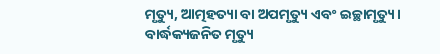ମୃତ୍ୟୁ, ଆତ୍ମହତ୍ୟା ବା ଅପମୃତ୍ୟୁ ଏବଂ ଇଚ୍ଛାମୃତ୍ୟୁ। ବାର୍ଦ୍ଧକ୍ୟଜନିତ ମୃତ୍ୟୁ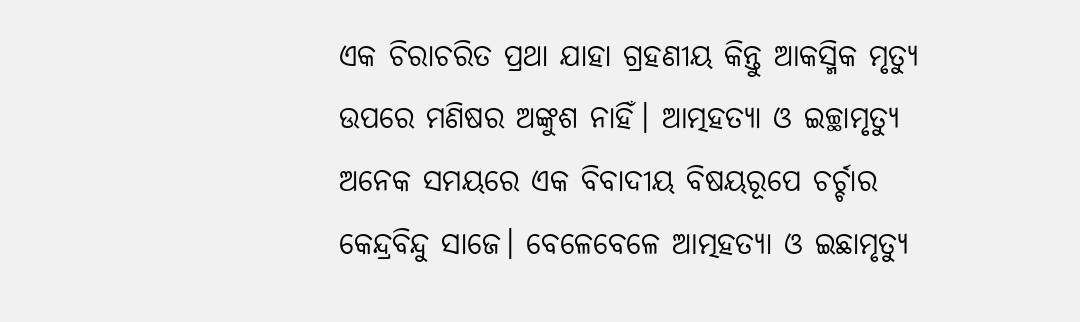ଏକ ଚିରାଚରିତ ପ୍ରଥା ଯାହା ଗ୍ରହଣୀୟ କିନ୍ତୁ ଆକସ୍ମିକ ମୃତ୍ୟୁ ଉପରେ ମଣିଷର ଅଙ୍କୁଶ ନାହିଁ। ଆତ୍ମହତ୍ୟା ଓ ଇଚ୍ଛାମୃତ୍ୟୁ ଅନେକ ସମୟରେ ଏକ ବିବାଦୀୟ ବିଷୟରୂପେ ଚର୍ଚ୍ଚାର କେନ୍ଦ୍ରବିନ୍ଦୁ ସାଜେ। ବେଳେବେଳେ ଆତ୍ମହତ୍ୟା ଓ ଇଛାମୃତ୍ୟୁ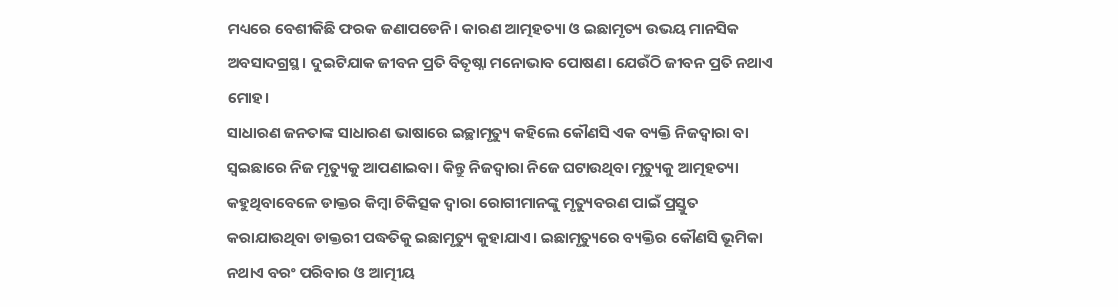ମଧ୍ୟରେ ବେଶୀକିଛି ଫରକ ଜଣାପଡେନି। କାରଣ ଆତ୍ମହତ୍ୟା ଓ ଇଛାମୃତ୍ୟ ଉଭୟ ମାନସିକ ଅବସାଦଗ୍ରସ୍ଥ। ଦୁଇଟିଯାକ ଜୀବନ ପ୍ରତି ବିତୃଷ୍ନା ମନୋଭାବ ପୋଷଣ। ଯେଉଁଠି ଜୀବନ ପ୍ରତି ନଥାଏ ମୋହ।
ସାଧାରଣ ଜନତାଙ୍କ ସାଧାରଣ ଭାଷାରେ ଇଚ୍ଛାମୃତ୍ୟୁ କହିଲେ କୌଣସି ଏକ ବ୍ୟକ୍ତି ନିଜଦ୍ୱାରା ବା ସ୍ୱଇଛାରେ ନିଜ ମୃତ୍ୟୁକୁ ଆପଣାଇବା। କିନ୍ତୁ ନିଜଦ୍ୱାରା ନିଜେ ଘଟାଉଥିବା ମୃତ୍ୟୁକୁ ଆତ୍ମହତ୍ୟା କହୁଥିବାବେଳେ ଡାକ୍ତର କିମ୍ଵା ଚିକିତ୍ସକ ଦ୍ୱାରା ରୋଗୀମାନଙ୍କୁ ମୃତ୍ୟୁବରଣ ପାଇଁ ପ୍ରସ୍ତୁତ କରାଯାଉଥିବା ଡାକ୍ତରୀ ପଦ୍ଧତିକୁ ଇଛାମୃତ୍ୟୁ କୁହାଯାଏ। ଇଛାମୃତ୍ୟୁରେ ବ୍ୟକ୍ତିର କୌଣସି ଭୂମିକା ନଥାଏ ବରଂ ପରିବାର ଓ ଆତ୍ମୀୟ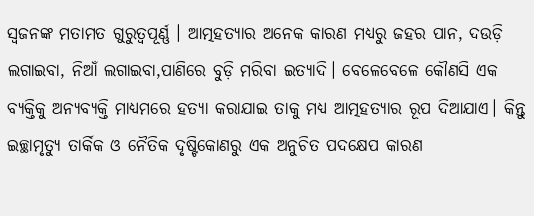ସ୍ଵଜନଙ୍କ ମତାମତ ଗୁରୁତ୍ଵପୂର୍ଣ୍ଣ । ଆତ୍ମହତ୍ୟାର ଅନେକ କାରଣ ମଧ୍ୟରୁ ଜହର ପାନ, ଦଉଡ଼ି ଲଗାଇବା, ନିଆଁ ଲଗାଇବା,ପାଣିରେ ବୁଡ଼ି ମରିବା ଇତ୍ୟାଦି। ବେଳେବେଳେ କୌଣସି ଏକ ବ୍ୟକ୍ତିକୁ ଅନ୍ୟବ୍ୟକ୍ତି ମାଧ୍ୟମରେ ହତ୍ୟା କରାଯାଇ ତାକୁ ମଧ୍ୟ ଆତ୍ମହତ୍ୟାର ରୂପ ଦିଆଯାଏ। କିନ୍ତୁ ଇଚ୍ଛାମୃତ୍ୟୁ ତାର୍କିକ ଓ ନୈତିକ ଦୃଷ୍ଟିକୋଣରୁ ଏକ ଅନୁଚିତ ପଦକ୍ଷେପ କାରଣ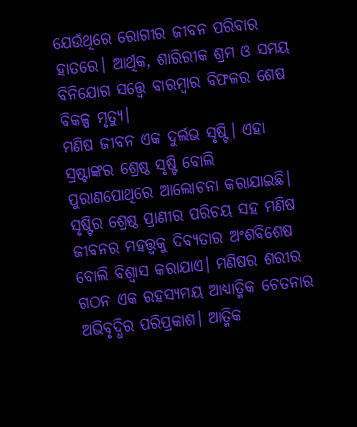ଯେଉଁଥିରେ ରୋଗୀର ଜୀବନ ପରିବାର ହାତରେ। ଆର୍ଥିକ, ଶାରିରୀକ ଶ୍ରମ ଓ ସମୟ ବିନିଯୋଗ ସତ୍ତ୍ବେ ବାରମ୍ବାର ବିଫଳର ଶେଷ ବିକଳ୍ପ ମୃତ୍ୟୁ।
ମଣିଷ ଜୀବନ ଏକ ଦୁର୍ଲଭ ସୃଷ୍ଟି। ଏହା ସ୍ରଷ୍ଟାଙ୍କର ଶ୍ରେଷ୍ଠ ସୃଷ୍ଟି ବୋଲି ପୁରାଣପୋଥିରେ ଆଲୋଚନା କରାଯାଇଛି। ସୃଷ୍ଟିର ଶ୍ରେଷ୍ଠ ପ୍ରାଣୀର ପରିଚୟ ସହ ମଣିଷ ଜୀବନର ମହତ୍ତ୍ଵକୁ ଦିବ୍ୟତାର ଅଂଶବିଶେଷ ବୋଲି ବିଶ୍ୱାସ କରାଯାଏ। ମଣିଷର ଶରୀର ଗଠନ ଏକ ରହସ୍ୟମୟ ଆଧ୍ୟାତ୍ମିକ ଚେତନାର ଅଭିବୃଦ୍ଧିର ପରିପ୍ରକାଶ। ଆତ୍ମିକ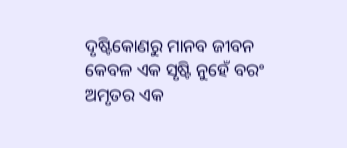ଦୃଷ୍ଟିକୋଣରୁ ମାନବ ଜୀବନ କେବଳ ଏକ ସୃଷ୍ଟି ନୁହେଁ ବରଂ ଅମୃତର ଏକ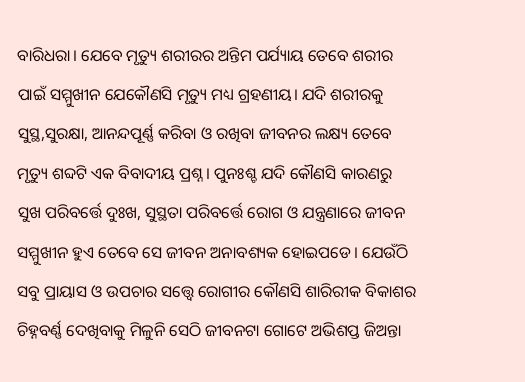ବାରିଧରା। ଯେବେ ମୃତ୍ୟୁ ଶରୀରର ଅନ୍ତିମ ପର୍ଯ୍ୟାୟ ତେବେ ଶରୀର ପାଇଁ ସମ୍ମୁଖୀନ ଯେକୌଣସି ମୃତ୍ୟୁ ମଧ୍ୟ ଗ୍ରହଣୀୟ। ଯଦି ଶରୀରକୁ ସୁସ୍ଥ,ସୁରକ୍ଷା, ଆନନ୍ଦପୂର୍ଣ୍ଣ କରିବା ଓ ରଖିବା ଜୀବନର ଲକ୍ଷ୍ୟ ତେବେ ମୃତ୍ୟୁ ଶବ୍ଦଟି ଏକ ବିବାଦୀୟ ପ୍ରଶ୍ନ। ପୁନଃଶ୍ଚ ଯଦି କୌଣସି କାରଣରୁ ସୁଖ ପରିବର୍ତ୍ତେ ଦୁଃଖ, ସୁସ୍ଥତା ପରିବର୍ତ୍ତେ ରୋଗ ଓ ଯନ୍ତ୍ରଣାରେ ଜୀବନ ସମ୍ମୁଖୀନ ହୁଏ ତେବେ ସେ ଜୀବନ ଅନାବଶ୍ୟକ ହୋଇପଡେ। ଯେଉଁଠି ସବୁ ପ୍ରାୟାସ ଓ ଉପଚାର ସତ୍ତ୍ବେ ରୋଗୀର କୌଣସି ଶାରିରୀକ ବିକାଶର ଚିହ୍ନବର୍ଣ୍ଣ ଦେଖିବାକୁ ମିଳୁନି ସେଠି ଜୀବନଟା ଗୋଟେ ଅଭିଶପ୍ତ ଜିଅନ୍ତା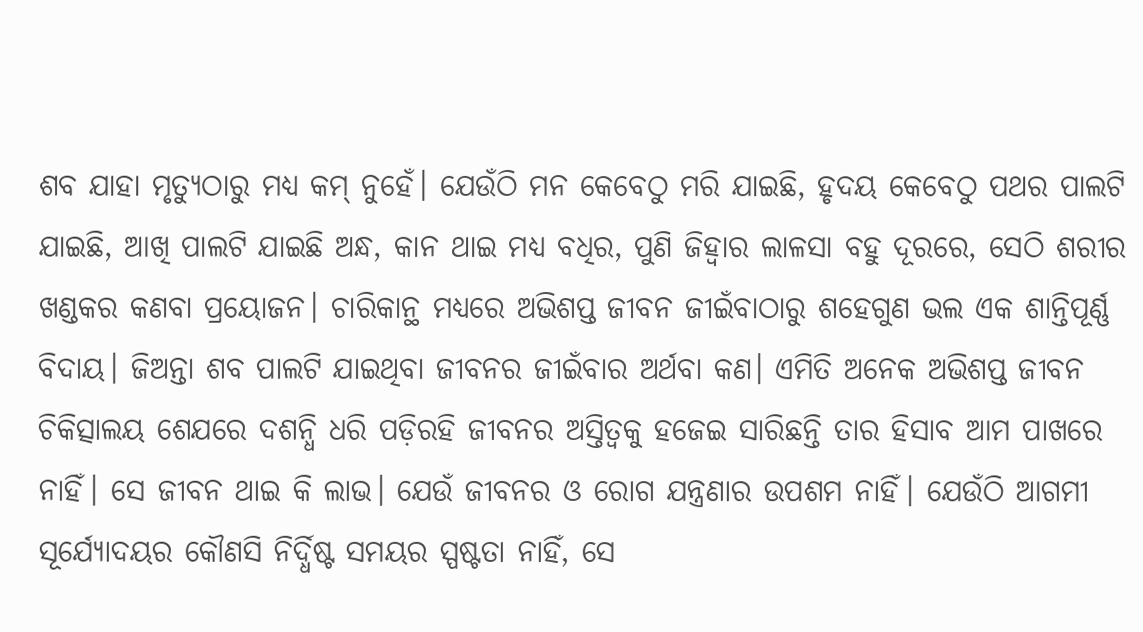ଶବ ଯାହା ମୃତ୍ୟୁଠାରୁ ମଧ୍ୟ କମ୍ ନୁହେଁ। ଯେଉଁଠି ମନ କେବେଠୁ ମରି ଯାଇଛି, ହୃଦୟ କେବେଠୁ ପଥର ପାଲଟି ଯାଇଛି, ଆଖି ପାଲଟି ଯାଇଛି ଅନ୍ଧ, କାନ ଥାଇ ମଧ୍ୟ ବଧିର, ପୁଣି ଜିହ୍ୱାର ଲାଳସା ବହୁ ଦୂରରେ, ସେଠି ଶରୀର ଖଣ୍ଡକର କଣବା ପ୍ରୟୋଜନ। ଚାରିକାନ୍ଥ ମଧ୍ୟରେ ଅଭିଶପ୍ତ ଜୀବନ ଜୀଇଁବାଠାରୁ ଶହେଗୁଣ ଭଲ ଏକ ଶାନ୍ତିପୂର୍ଣ୍ଣ ବିଦାୟ। ଜିଅନ୍ତା ଶବ ପାଲଟି ଯାଇଥିବା ଜୀବନର ଜୀଇଁବାର ଅର୍ଥବା କଣ। ଏମିତି ଅନେକ ଅଭିଶପ୍ତ ଜୀବନ ଚିକିତ୍ସାଲୟ ଶେଯରେ ଦଶନ୍ଧି ଧରି ପଡ଼ିରହି ଜୀବନର ଅସ୍ତିତ୍ଵକୁ ହଜେଇ ସାରିଛନ୍ତି ତାର ହିସାବ ଆମ ପାଖରେ ନାହିଁ। ସେ ଜୀବନ ଥାଇ କି ଲାଭ। ଯେଉଁ ଜୀବନର ଓ ରୋଗ ଯନ୍ତ୍ରଣାର ଉପଶମ ନାହିଁ। ଯେଉଁଠି ଆଗମୀ ସୂର୍ଯ୍ୟୋଦୟର କୌଣସି ନିର୍ଦ୍ଧିଷ୍ଟ ସମୟର ସ୍ପଷ୍ଟତା ନାହିଁ, ସେ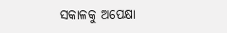ସକାଳକୁ ଅପେକ୍ଷା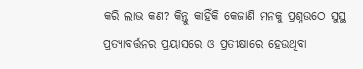କରି ଲାଭ କଣ? କିନ୍ତୁ କାହିଁକି କେଜାଣି ମନକୁ ପ୍ରଶ୍ନଉଠେ ସୁସ୍ଥ ପ୍ରତ୍ୟାବର୍ତ୍ତନର ପ୍ରୟାସରେ ଓ ପ୍ରତୀକ୍ଷାରେ ହେଉଥିବା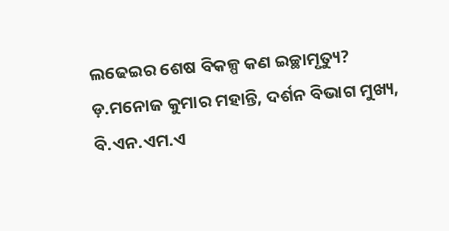ଲଢେଇର ଶେଷ ବିକଳ୍ପ କଣ ଇଚ୍ଛାମୃତ୍ୟୁ?
ଡ଼.ମନୋଜ କୁମାର ମହାନ୍ତି, ଦର୍ଶନ ବିଭାଗ ମୁଖ୍ୟ,
ବି.ଏନ.ଏମ.ଏ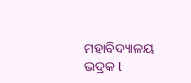ମହାବିଦ୍ୟାଳୟ ଭଦ୍ରକ l